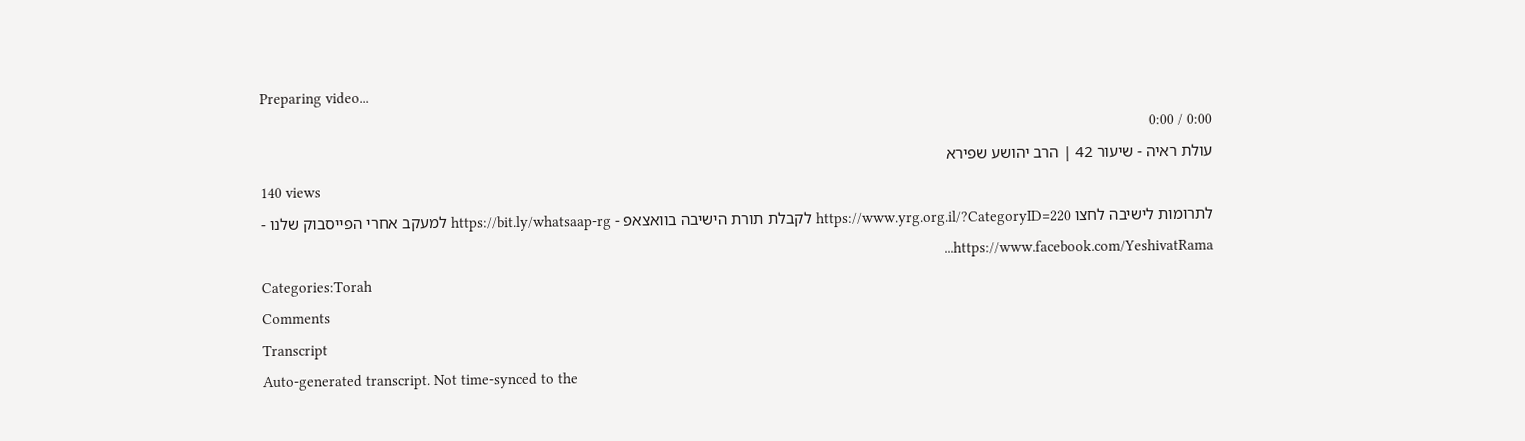Preparing video...
0:00 / 0:00
עולת ראיה - שיעור 42 | הרב יהושע שפירא
140 views
לתרומות לישיבה לחצו https://www.yrg.org.il/?CategoryID=220 לקבלת תורת הישיבה בוואצאפ - https://bit.ly/whatsaap-rg למעקב אחרי הפייסבוק שלנו - https://www.facebook.com/YeshivatRama...
Categories:Torah
Comments
Transcript
Auto-generated transcript. Not time-synced to the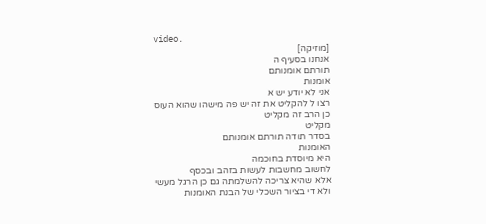video.
[מוזיקה]
אנחנו בסעיף ה
תורתם אומנותם
אומנות
אני לא יודע יש א
רצו ל להקליט את זה יש פה מישהו שהוא העוס
כן הרב זה מקליט
מקליט
בסדר תודה תורתם אומנותם
האומנות
היא מיוסדת בחוכמה
לחשוב מחשבות לעשות בזהב ובכסף
אלא שהיא צריכה להשלמתה גם כן הרגל מעשי
ולא די בציור השכלי של הבנת האומנות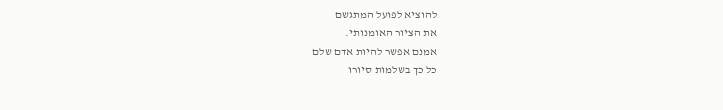להוציא לפועל המתגשם
את הציור האומנותי.
אמנם אפשר להיות אדם שלם
כל כך בשלמות סיורו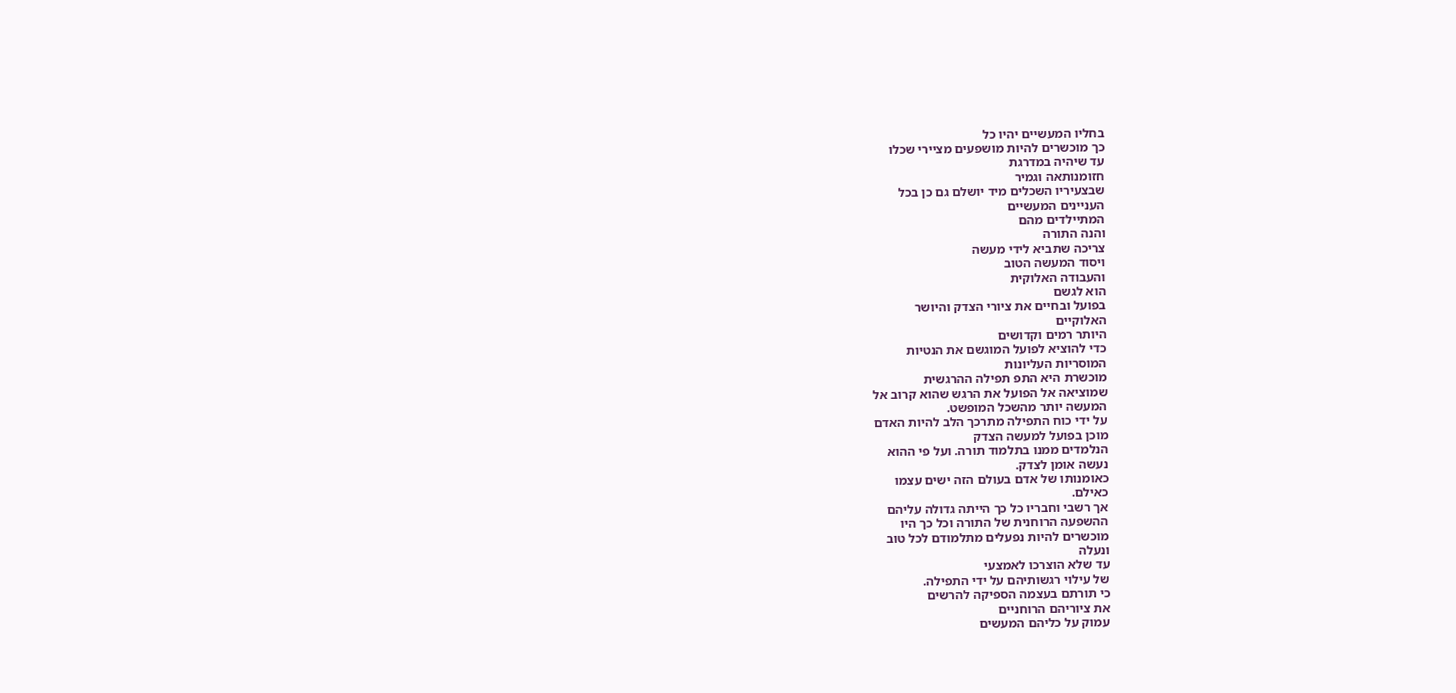בחליו המעשיים יהיו כל
כך מוכשרים להיות מושפעים מציירי שכלו
עד שיהיה במדרגת
חזומנותאה וגמיר
שבצעיריו השכלים מיד יושלם גם כן בכל
העניינים המעשיים
המתיילדים מהם
והנה התורה
צריכה שתביא לידי מעשה
ויסוד המעשה הטוב
והעבודה האלוקית
הוא לגשם
בפועל ובחיים את ציורי הצדק והיושר
האלוקיים
היותר רמים וקדושים
כדי להוציא לפועל המוגשם את הנטיות
המוסריות העליונות
מוכשרת היא התפ תפילה ההרגשית
שמוציאה אל הפועל את הרגש שהוא קרוב אל
המעשה יותר מהשכל המופשט.
על ידי כוח התפילה מתרכך הלב להיות האדם
מוכן בפועל למעשה הצדק
הנלמדים ממנו בתלמוד תורה. ועל פי ההוא
נעשה אומן לצדק.
כאומנותו של אדם בעולם הזה ישים עצמו
כאילם.
אך רשבי וחבריו כל כך הייתה גדולה עליהם
ההשפעה הרוחנית של התורה וכל כך היו
מוכשרים להיות נפעלים מתלמודם לכל טוב
ונעלה
עד שלא הוצרכו לאמצעי
של עילוי רגשותיהם על ידי התפילה.
כי תורתם בעצמה הספיקה להרשים
את ציוריהם הרוחניים
עמוק על כליהם המעשים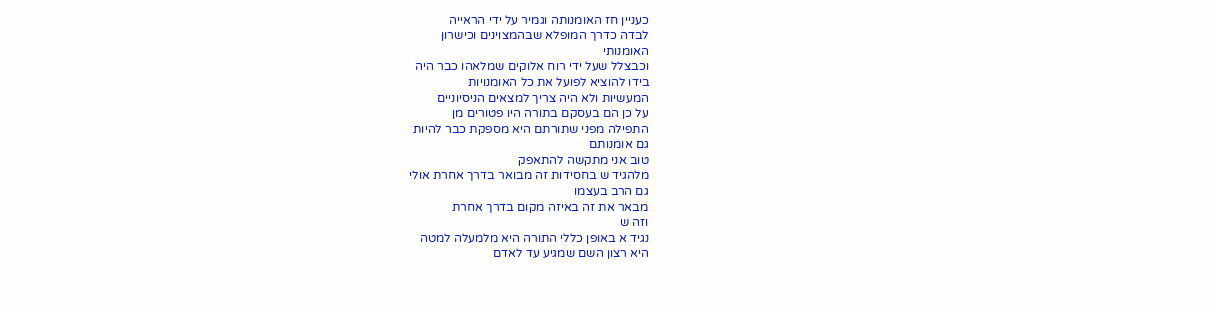כעניין חז האומנותה וגמיר על ידי הראייה
לבדה כדרך המופלא שבהמצוינים וכישרון
האומנותי
וכבצלל שעל ידי רוח אלוקים שמלאהו כבר היה
בידו להוציא לפועל את כל האומנויות
המעשיות ולא היה צריך למצאים הניסיוניים
על כן הם בעסקם בתורה היו פטורים מן
התפילה מפני שתורתם היא מספקת כבר להיות
גם אומנותם
טוב אני מתקשה להתאפק
מלהגיד ש בחסידות זה מבואר בדרך אחרת אולי
גם הרב בעצמו
מבאר את זה באיזה מקום בדרך אחרת
וזה ש
נגיד א באופן כללי התורה היא מלמעלה למטה
היא רצון השם שמגיע עד לאדם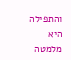והתפילה היא מלמטה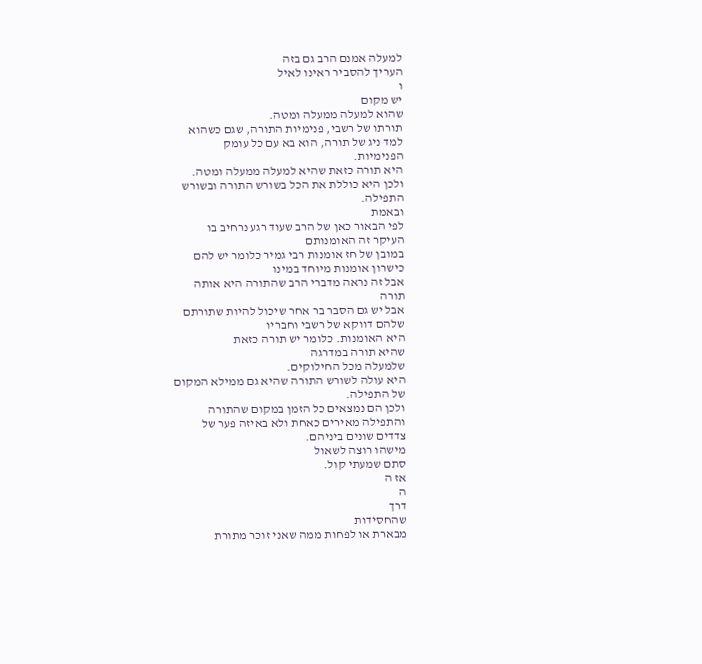למעלה אמנם הרב גם בזה
העריך להסביר ראינו לאיל
ו
יש מקום
שהוא למעלה ממעלה ומטה.
תורתו של רשבי, פנימיות התורה, שגם כשהוא
למד ניג של תורה, הוא בא עם כל עומק
הפנימיות.
היא תורה כזאת שהיא למעלה ממעלה ומטה.
ולכן היא כוללת את הכל בשורש התורה ובשורש
התפילה.
ובאמת
לפי הבאור כאן של הרב שעוד רגע נרחיב בו
העיקר זה האומנותם
במובן של חז אומנות רבי גמיר כלומר יש להם
כישרון אומנות מיוחד במינו
אבל זה נראה מדברי הרב שהתורה היא אותה
תורה
אבל יש גם הסבר בר אחר שיכול להיות שתורתם
שלהם דווקא של רשבי וחבריו
היא האומנות. כלומר יש תורה כזאת
שהיא תורה במדרגה
שלמעלה מכל החילוקים.
היא עולה לשורש התורה שהיא גם ממילא המקום
של התפילה.
ולכן הם נמצאים כל הזמן במקום שהתורה
והתפילה מאירים כאחת ולא באיזה פער של
צדדים שונים ביניהם.
מישהו רוצה לשאול
סתם שמעתי קול.
אז ה
ה
דרך
שהחסידות
מבארת או לפחות ממה שאני זוכר מתורת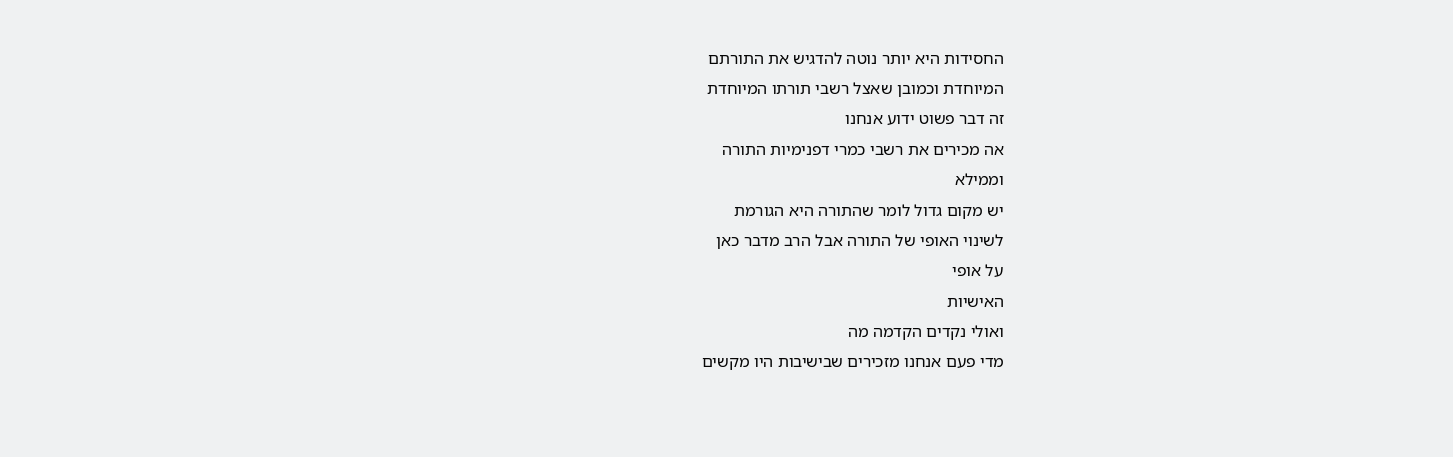החסידות היא יותר נוטה להדגיש את התורתם
המיוחדת וכמובן שאצל רשבי תורתו המיוחדת
זה דבר פשוט ידוע אנחנו
אה מכירים את רשבי כמרי דפנימיות התורה
וממילא
יש מקום גדול לומר שהתורה היא הגורמת
לשינוי האופי של התורה אבל הרב מדבר כאן
על אופי
האישיות
ואולי נקדים הקדמה מה
מדי פעם אנחנו מזכירים שבישיבות היו מקשים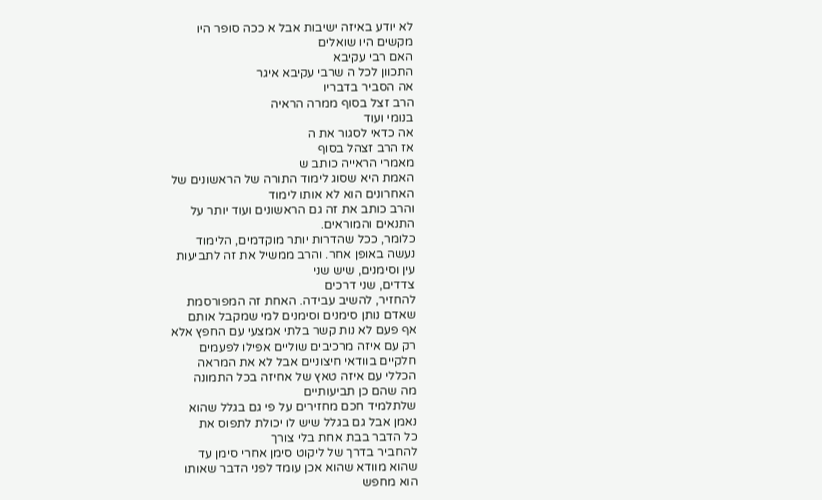לא יודע באיזה ישיבות אבל א ככה סופר היו
מקשים היו שואלים
האם רבי עקיבא
התכוון לכל ה שרבי עקיבא איגר
אה הסביר בדבריו
הרב זצל בסוף ממרה הראיה
בנומי ועוד
אה כדאי לסגור את ה
אז הרב זצהל בסוף
מאמרי הראייה כותב ש
האמת היא שסוג לימוד התורה של הראשונים של
האחרונים הוא לא אותו לימוד
והרב כותב את זה גם הראשונים ועוד יותר על
התנאים והמוראים.
כלומר, ככל שהדרות יותר מוקדמים, הלימוד
נעשה באופן אחר. והרב ממשיל את זה לתביעות
עין וסימנים, שיש שני
צדדים, שני דרכים
להחזיר, להשיב עבידה. האחת זה המפורסמת
שאדם נותן סימנים וסימנים למי שמקבל אותם
אף פעם לא נות קשר בלתי אמצעי עם החפץ אלא
רק עם איזה מרכיבים שוליים אפילו לפעמים
חלקיים בוודאי חיצוניים אבל לא את המראה
הכללי עם איזה טאץ של אחיזה בכל התמונה
מה שהם כן תביעותיים
שלתלמיד חכם מחזירים על פי גם בגלל שהוא
נאמן אבל גם בגלל שיש לו יכולת לתפוס את
כל הדבר בבת אחת בלי צורך
להחביר בדרך של ליקוט סימן אחרי סימן עד
שהוא מוודא שהוא אכן עומד לפני הדבר שאותו
הוא מחפש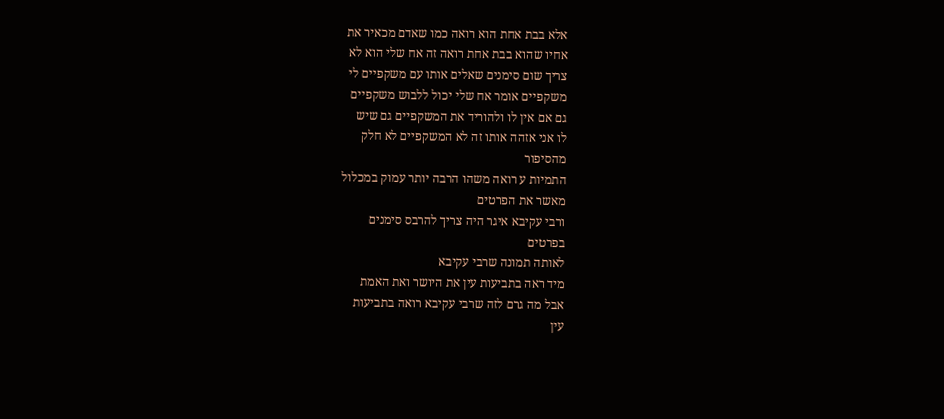אלא בבת אחת הוא רואה כמו שאדם מכאיר את
אחיו שהוא בבת אחת רואה זה אח שלי הוא לא
צריך שום סימנים שאלים אותו עם משקפיים לי
משקפיים אומר אח שלי יכול ללבוש משקפיים
גם אם אין לו ולהוריד את המשקפיים גם שיש
לו אני אזהה אותו זה לא המשקפיים לא חלק
מהסיפור
התמיות ע רואה משהו הרבה יותר עמוק במכלול
מאשר את הפרטים
ורבי עקיבא איגר היה צריך להרבס סימנים
בפרטים
לאותה תמונה שרבי עקיבא
מיד ראה בתביעות עין את היושר ואת האמת
אבל מה גרם לזה שרבי עקיבא רואה בתביעות
עין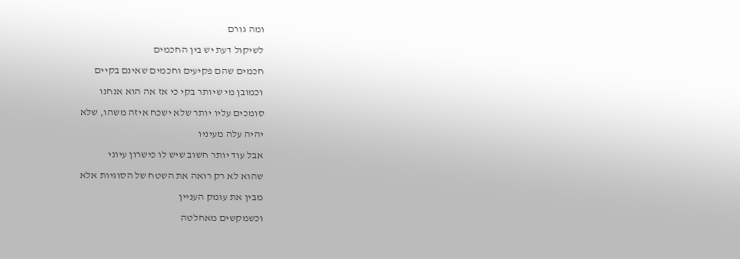ומה גורם
לשיקול דעת יש בין החכמים
חכמים שהם פקיעים וחכמים שאינם בקיים
וכמובן מי שיותר בקי כי אז אה הוא אנחנו
סומכים עליו יותר שלא ישכח איזה משהו, שלא
יהיה עלה מעיניו
אבל עוד יותר חשוב שיש לו כישרון עיוני
שהוא לא רק רואה את השטח של הסוגיות אלא
מבין את עומק העניין
וכשמקשים מאחלטה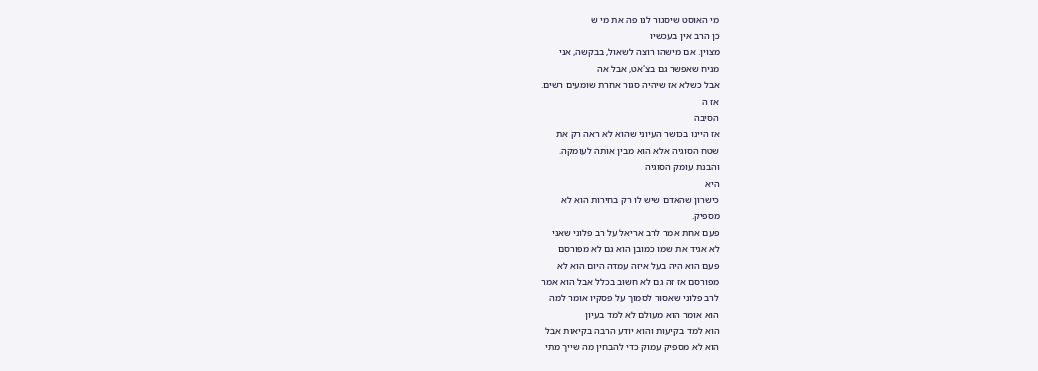מי האוסט שיסגור לנו פה את מי ש
כן הרב אין בעכשיו
מצוין. אם מישהו רוצה לשאול, בבקשה, אני
מניח שאפשר גם בצ'אט, אבל אה
אבל כשלא אז שיהיה סגור אחרת שומעים רשים.
אז ה
הסיבה
אז היינו בכושר העיוני שהוא לא ראה רק את
שטח הסוגיה אלא הוא מבין אותה לעומקה.
והבנת עומק הסוגיה
היא
כישרון שהאדם שיש לו רק בחירות הוא לא
מספיק.
פעם אחת אמר לרב אריאל על רב פלוני שאני
לא אגיד את שמו כמובן הוא גם לא מפורסם
פעם הוא היה בעל איזה עמדה היום הוא לא
מפורסם אז זה גם לא חשוב בכלל אבל הוא אמר
לרב פלוני שאסור לסמוך על פסקיו אומר למה
הוא אומר הוא מעולם לא למד בעיון
הוא למד בקיעות והוא יודע הרבה בקיאות אבל
הוא לא מספיק עמוק כדי להבחין מה שייך מתי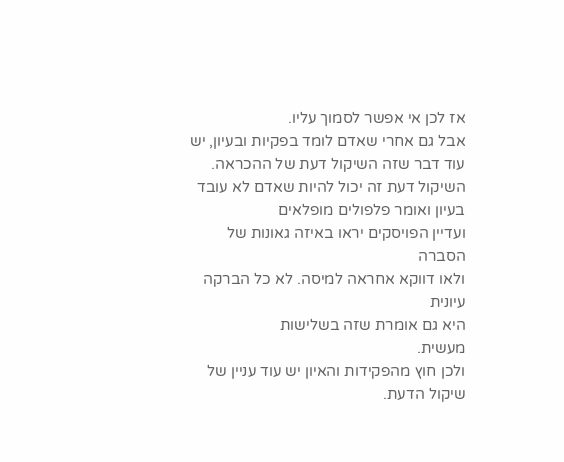אז לכן אי אפשר לסמוך עליו.
אבל גם אחרי שאדם לומד בפקיות ובעיון, יש
עוד דבר שזה השיקול דעת של ההכראה.
השיקול דעת זה יכול להיות שאדם לא עובד
בעיון ואומר פלפולים מופלאים
ועדיין הפויסקים יראו באיזה גאונות של
הסברה
ולאו דווקא אחראה למיסה. לא כל הברקה
עיונית
היא גם אומרת שזה בשלישות
מעשית.
ולכן חוץ מהפקידות והאיון יש עוד עניין של
שיקול הדעת.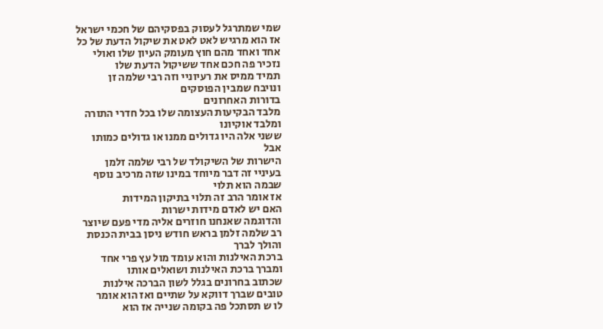שמי שמתרגל לעסוק בפסקיהם של חכמי ישראל
אז הוא מרגיש לאט לאט את שיקול הדעת של כל
אחד ואחד מהם חוץ מעומק העיון שלו ואולי
נזכיר פה חכם אחד ששיקול הדעת שלו
תמיד ממיס את רעיוניי וזה רבי שלמה זן
ונויבח שמבין הפוסקים
בדורות האחרונים
מלבד הבקיעות העצומה שלו בכל חדרי התורה
ומלבד אוקיונו
ששני אלה היו גדולים ממנו או גדולים כמותו
אבל
הישרות של השיקולד של רבי שלמה זלמן
בעיניי זה דבר מיוחד במינו שזה מרכיב נוסף
שבמה הוא תלוי
אז אומר הרב זה תלוי בתיקון המידות
האם יש לאדם מידות ישרות
והדוגמה שאנחנו חוזרים אליה מדי פעם שיוצר
רב שלמה זלמן בראש חודש ניסן בבית הכנסת
והולך לברך
ברכת האילנות והוא עומד מול עץ פרי אחד
ומברך ברכת האילנות ושואלים אותו
שכתוב בחרונים בגלל לשון הברכה אילנות
טובים שברך דווקא על שתיים ואז הוא אומר
לו ש תסתכל פה בקומה שנייה אז הוא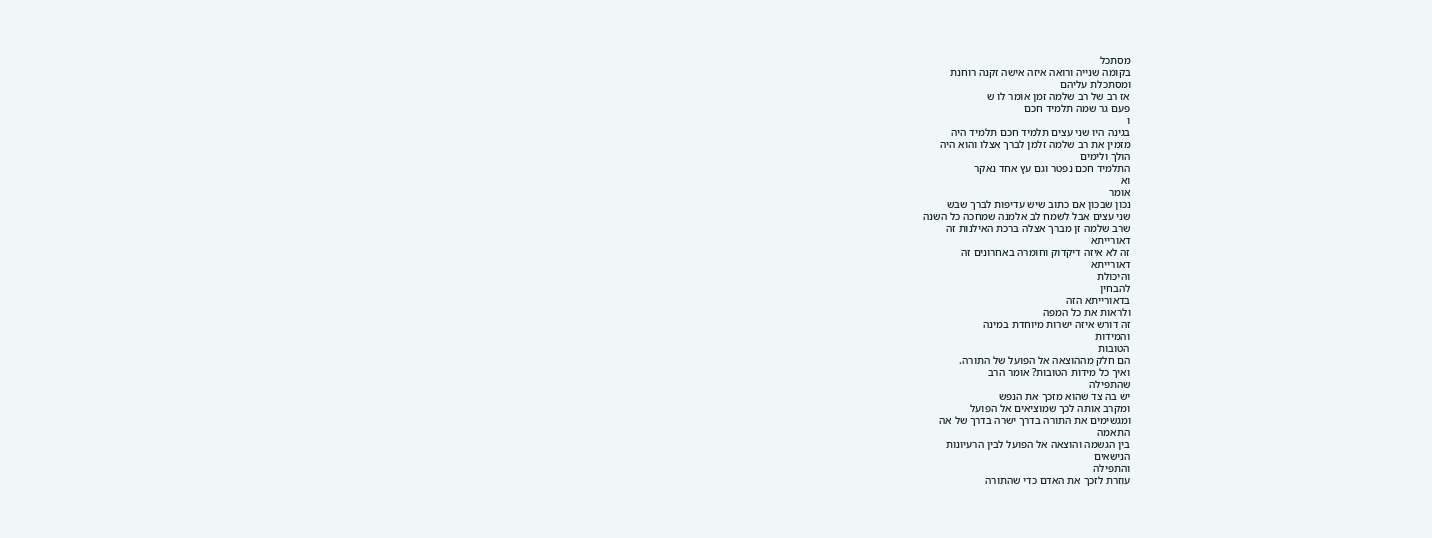מסתכל
בקומה שנייה ורואה איזה אישה זקנה רוחנת
ומסתכלת עליהם
אז רב של רב שלמה זמן אומר לו ש
פעם גר שמה תלמיד חכם
ו
בגינה היו שני עצים תלמיד חכם תלמיד היה
מזמין את רב שלמה זלמן לברך אצלו והוא היה
הולך ולימים
התלמיד חכם נפטר וגם עץ אחד נאקר
וא
אומר
נכון שבכון אם כתוב שיש עדיפות לברך שבש
שני עצים אבל לשמח לב אלמנה שמחכה כל השנה
שרב שלמה זן מברך אצלה ברכת האילנות זה
דאורייתא
זה לא איזה דיקדוק וחומרה באחרונים זה
דאורייתא
והיכולת
להבחין
בדאורייתא הזה
ולראות את כל המפה
זה דורש איזה ישרות מיוחדת במינה
והמידות
הטובות
הם חלק מההוצאה אל הפועל של התורה.
ואיך כל מידות הטובות? אומר הרב
שהתפילה
יש בה צד שהוא מזכך את הנפש
ומקרב אותה לכך שמוציאים אל הפועל
ומגשימים את התורה בדרך ישרה בדרך של אה
התאמה
בין הגשמה והוצאה אל הפועל לבין הרעיונות
הנישאים
והתפילה
עוזרת לזכך את האדם כדי שהתורה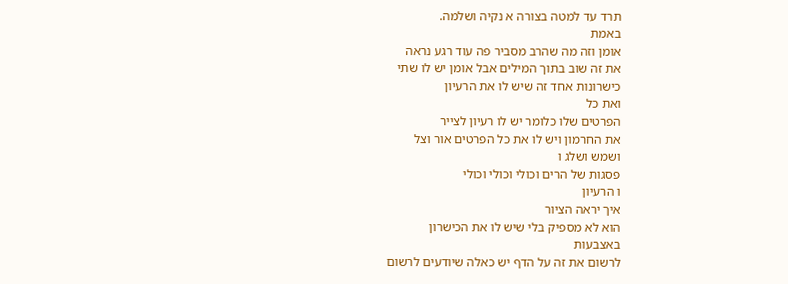תרד עד למטה בצורה א נקיה ושלמה.
באמת
אומן וזה מה שהרב מסביר פה עוד רגע נראה
את זה שוב בתוך המילים אבל אומן יש לו שתי
כישרונות אחד זה שיש לו את הרעיון
ואת כל
הפרטים שלו כלומר יש לו רעיון לצייר
את החרמון ויש לו את כל הפרטים אור וצל
ושמש ושלג ו
פסגות של הרים וכולי וכולי וכולי
ו הרעיון
איך יראה הציור
הוא לא מספיק בלי שיש לו את הכישרון
באצבעות
לרשום את זה על הדף יש כאלה שיודעים לרשום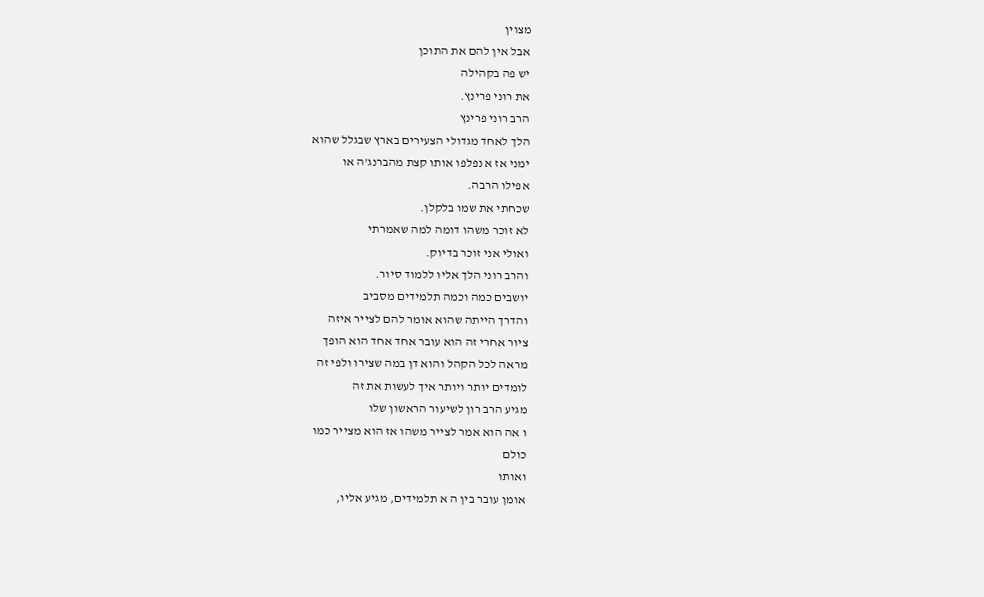מצוין
אבל אין להם את התוכן
יש פה בקהילה
את רוני פרינץ.
הרב רוני פרינץ
הלך לאחד מגדולי הצעירים בארץ שבגלל שהוא
ימני אז א נפלפו אותו קצת מהברנג'ה או
אפילו הרבה.
שכחתי את שמו בלקלן.
לא זוכר משהו דומה למה שאמרתי
ואולי אני זוכר בדיוק.
והרב רוני הלך אליו ללמוד סיור.
יושבים כמה וכמה תלמידים מסביב
והדרך הייתה שהוא אומר להם לצייר איזה
ציור אחרי זה הוא עובר אחד אחד הוא הופך
מראה לכל הקהל והוא דן במה שצירו ולפי זה
לומדים יותר ויותר איך לעשות את זה
מגיע הרב רון לשיעור הראשון שלו
ו אה הוא אמר לצייר משהו אז הוא מצייר כמו
כולם
ואותו
אומן עובר בין ה א תלמידים, מגיע אליו,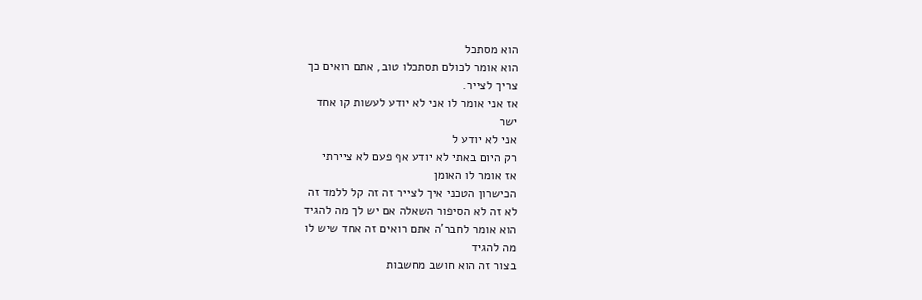הוא מסתכל
הוא אומר לכולם תסתכלו טוב, אתם רואים כך
צריך לצייר.
אז אני אומר לו אני לא יודע לעשות קו אחד
ישר
אני לא יודע ל
רק היום באתי לא יודע אף פעם לא ציירתי
אז אומר לו האומן
הכישרון הטכני איך לצייר זה זה קל ללמד זה
לא זה לא הסיפור השאלה אם יש לך מה להגיד
הוא אומר לחבר'ה אתם רואים זה אחד שיש לו
מה להגיד
בצור זה הוא חושב מחשבות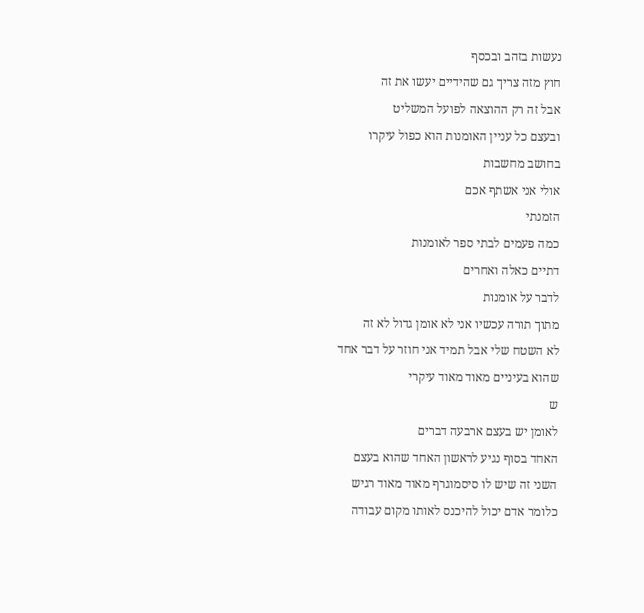נעשות בזהב ובכסף
חוץ מזה צריך גם שהידיים יעשו את זה
אבל זה רק ההוצאה לפועל המשליט
ובעצם כל עניין האומנות הוא כפול עיקרו
בחושב מחשבות
אולי אני אשתף אכם
הזמנתי
כמה פעמים לבתי ספר לאומנות
דתיים כאלה ואחרים
לדבר על אומנות
מתוך תורה עכשיו אני לא אומן גדול לא זה
לא השטח שלי אבל תמיד אני חוזר על דבר אחד
שהוא בעיניים מאוד מאוד עיקרי
ש
לאומן יש בעצם ארבעה דברים
האחד בסוף נגיע לראשון האחד שהוא בעצם
השני זה שיש לו סיסמוגרף מאוד מאוד רגיש
כלומר אדם יכול להיכנס לאותו מקום עבודה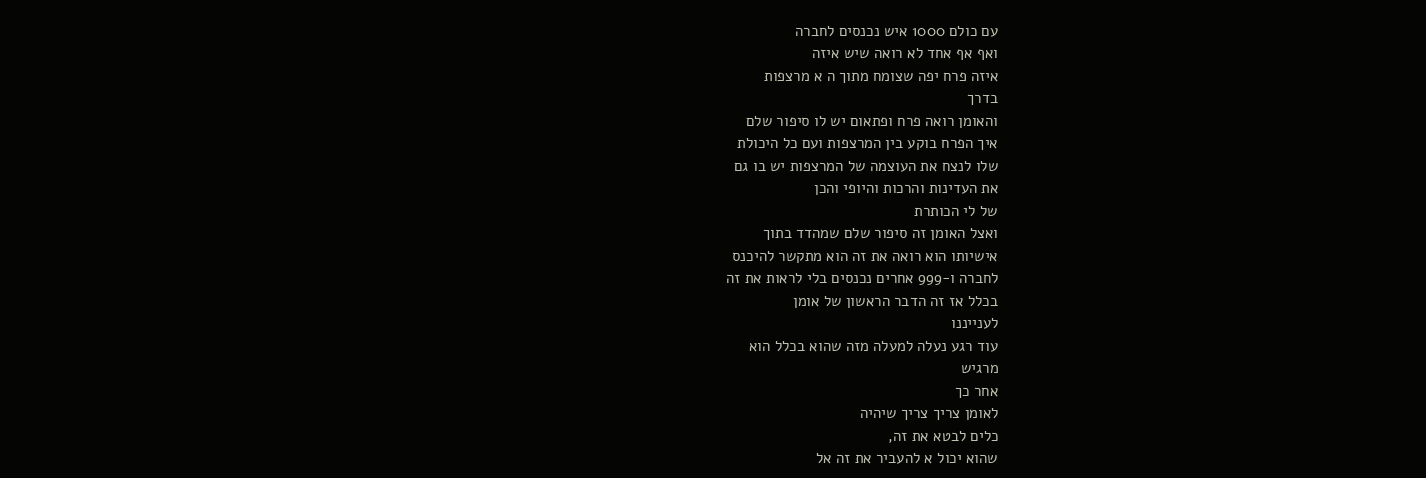עם כולם 1000 איש נכנסים לחברה
ואף אף אחד לא רואה שיש איזה
איזה פרח יפה שצומח מתוך ה א מרצפות
בדרך
והאומן רואה פרח ופתאום יש לו סיפור שלם
איך הפרח בוקע בין המרצפות ועם כל היכולת
שלו לנצח את העוצמה של המרצפות יש בו גם
את העדינות והרכות והיופי והכן
של לי הכותרת
ואצל האומן זה סיפור שלם שמהדד בתוך
אישיותו הוא רואה את זה הוא מתקשר להיכנס
לחברה ו-999 אחרים נכנסים בלי לראות את זה
בכלל אז זה הדבר הראשון של אומן
לענייננו
עוד רגע נעלה למעלה מזה שהוא בכלל הוא
מרגיש
אחר כך
לאומן צריך צריך שיהיה
כלים לבטא את זה,
שהוא יכול א להעביר את זה אל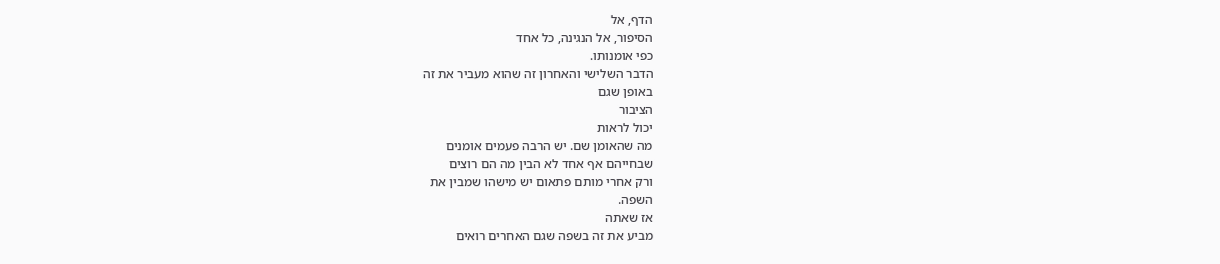הדף, אל
הסיפור, אל הנגינה, כל אחד
כפי אומנותו.
הדבר השלישי והאחרון זה שהוא מעביר את זה
באופן שגם
הציבור
יכול לראות
מה שהאומן שם. יש הרבה פעמים אומנים
שבחייהם אף אחד לא הבין מה הם רוצים
ורק אחרי מותם פתאום יש מישהו שמבין את
השפה.
אז שאתה
מביע את זה בשפה שגם האחרים רואים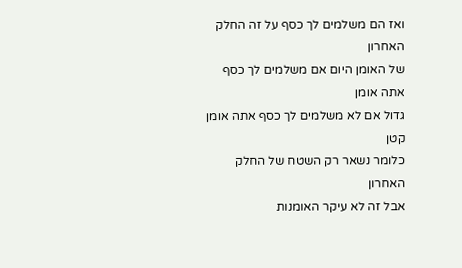ואז הם משלמים לך כסף על זה החלק האחרון
של האומן היום אם משלמים לך כסף אתה אומן
גדול אם לא משלמים לך כסף אתה אומן קטן
כלומר נשאר רק השטח של החלק האחרון
אבל זה לא עיקר האומנות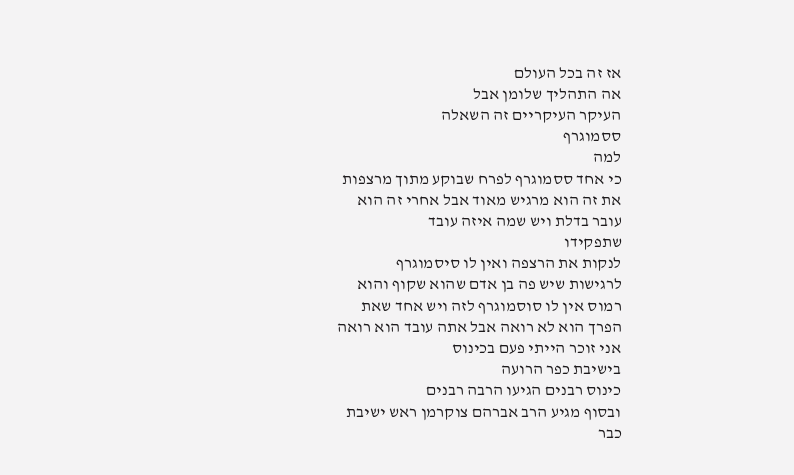אז זה בכל העולם
אה התהליך שלומן אבל
העיקר העיקריים זה השאלה
ססמוגרף
למה
כי אחד ססמוגרף לפרח שבוקע מתוך מרצפות
את זה הוא מרגיש מאוד אבל אחרי זה הוא
עובר בדלת ויש שמה איזה עובד
שתפקידו
לנקות את הרצפה ואין לו סיסמוגרף
לרגישות שיש פה בן אדם שהוא שקוף והוא
רמוס אין לו סוסמוגרף לזה ויש אחד שאת
הפרך הוא לא רואה אבל אתה עובד הוא רואה
אני זוכר הייתי פעם בכינוס
בישיבת כפר הרועה
כינוס רבנים הגיעו הרבה רבנים
ובסוף מגיע הרב אברהם צוקרמן ראש ישיבת
כבר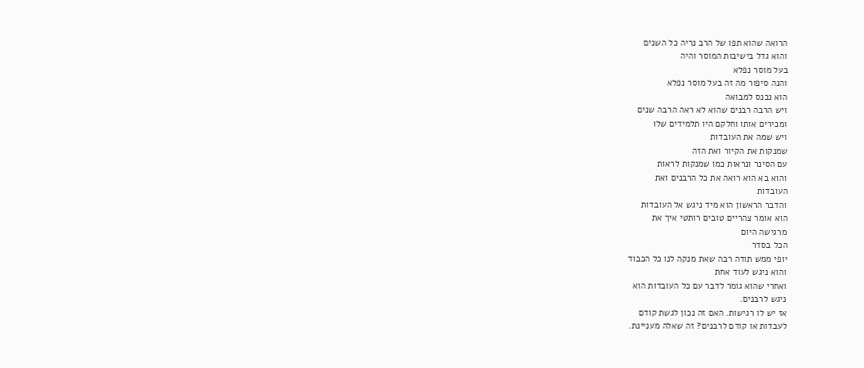הרואה שהוא תפו של הרב נריה כל השנים
והוא גדל בישיבות המוסר והיה
בעל מוסר נפלא
והנה סיפור מה זה בעל מוסר נפלא
הוא נכנס למבואה
ויש הרבה רבנים שהוא לא ראה הרבה שנים
ומכירים אותו וחלקם היו תלמידים שלו
ויש שמה את העובדות
שמנקות את הקיור ואת הזה
עם הסינר ונראות כמו שמנקות לראות
והוא בא הוא רואה את כל הרבנים ואת
העובדות
והדבר הראשון הוא מיד ניגש אל העובדות
הוא אומר צהריים טובים רותטי איך את
מרגישה היום
הכל בסדר
יופי ממש תודה רבה שאת מנקה לנו כל הכבוד
והוא ניגש לעוד אחת
ואחרי שהוא גומר לדבר עם כל העובדות הוא
ניגש לרבנים.
אז יש לו רגישות. האם זה נכון לגשת קודם
לעבדות או קודם לרבנים? זה שאלה מעניינת.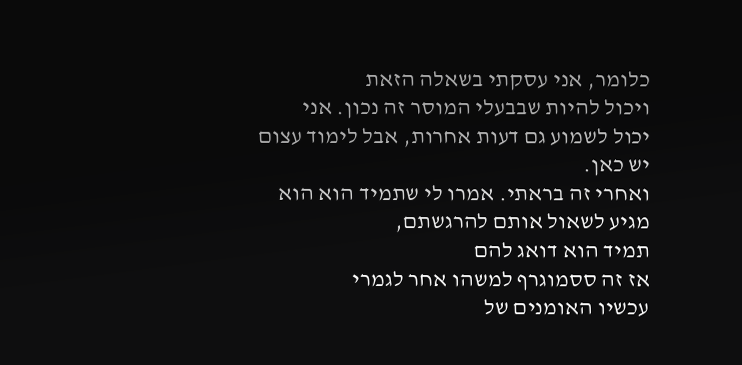כלומר, אני עסקתי בשאלה הזאת
ויכול להיות שבבעלי המוסר זה נכון. אני
יכול לשמוע גם דעות אחרות, אבל לימוד עצום
יש כאן.
ואחרי זה בראתי. אמרו לי שתמיד הוא הוא
מגיע לשאול אותם להרגשתם,
תמיד הוא דואג להם
אז זה ססמוגרף למשהו אחר לגמרי
עכשיו האומנים של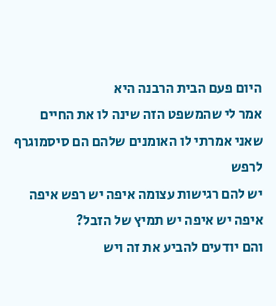היום פעם הבית הרבנה היא
אמר לי שהמשפט הזה שינה לו את החיים
שאני אמרתי לו האומנים שלהם הם סיסמוגרף
לרפש
יש להם רגישות עצומה איפה יש רפש איפה
איפה יש איפה יש תמיץ של הזבל?
והם יודעים להביע את זה ויש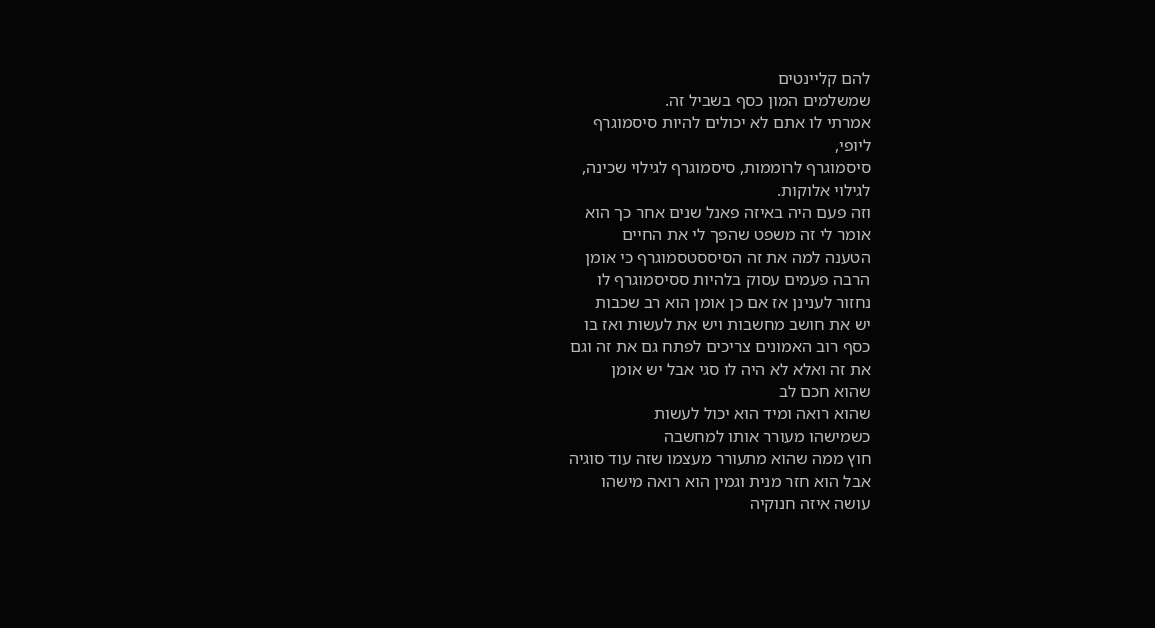להם קליינטים
שמשלמים המון כסף בשביל זה.
אמרתי לו אתם לא יכולים להיות סיסמוגרף
ליופי,
סיסמוגרף לרוממות, סיסמוגרף לגילוי שכינה,
לגילוי אלוקות.
וזה פעם היה באיזה פאנל שנים אחר כך הוא
אומר לי זה משפט שהפך לי את החיים
הטענה למה את זה הסיססטסמוגרף כי אומן
הרבה פעמים עסוק בלהיות ססיסמוגרף לו
נחזור לענינן אז אם כן אומן הוא רב שכבות
יש את חושב מחשבות ויש את לעשות ואז בו
כסף רוב האמונים צריכים לפתח גם את זה וגם
את זה ואלא לא היה לו סגי אבל יש אומן
שהוא חכם לב
שהוא רואה ומיד הוא יכול לעשות
כשמישהו מעורר אותו למחשבה
חוץ ממה שהוא מתעורר מעצמו שזה עוד סוגיה
אבל הוא חזר מנית וגמין הוא רואה מישהו
עושה איזה חנוקיה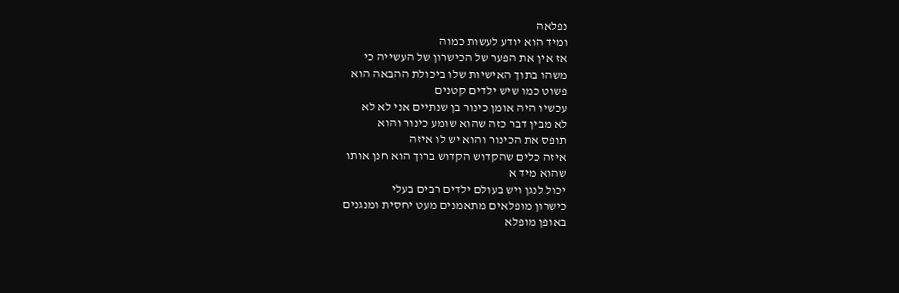נפלאה
ומיד הוא יודע לעשות כמוה
אז אין את הפער של הכישרון של העשייה כי
משהו בתוך האישיות שלו ביכולת ההבאה הוא
פשוט כמו שיש ילדים קטנים
עכשיו היה אומן כינור בן שנתיים אני לא לא
לא מבין דבר כזה שהוא שומע כינור והוא
תופס את הכינור והוא יש לו איזה
איזה כלים שהקדוש הקדוש ברוך הוא חנן אותו
שהוא מיד א
יכול לנגן ויש בעולם ילדים רבים בעלי
כישרון מופלאים מתאמנים מעט יחסית ומנגנים
באופן מופלא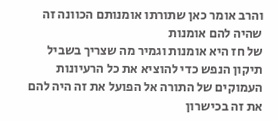והרב אומר כאן שתורתו אומנותם הכוונה זה
שהיה להם אומנות
של חז היא אומנות וגמיר מה שצריך בשביל
תיקון הנפש כדי להוציא את כל הרעיונות
העמוקים של התורה אל הפועל את זה היה להם
את זה בכישרון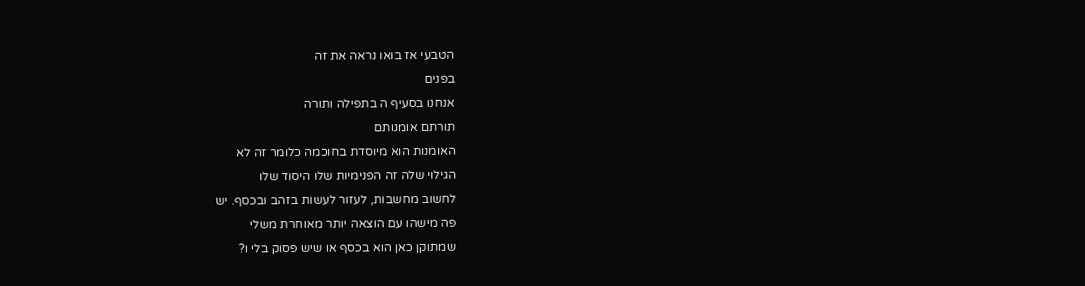הטבעי אז בואו נראה את זה
בפנים
אנחנו בסעיף ה בתפילה ותורה
תורתם אומנותם
האומנות הוא מיוסדת בחוכמה כלומר זה לא
הגילוי שלה זה הפנימיות שלו היסוד שלו
לחשוב מחשבות, לעזור לעשות בזהב ובכסף. יש
פה מישהו עם הוצאה יותר מאוחרת משלי
שמתוקן כאן הוא בכסף או שיש פסוק בלי ו?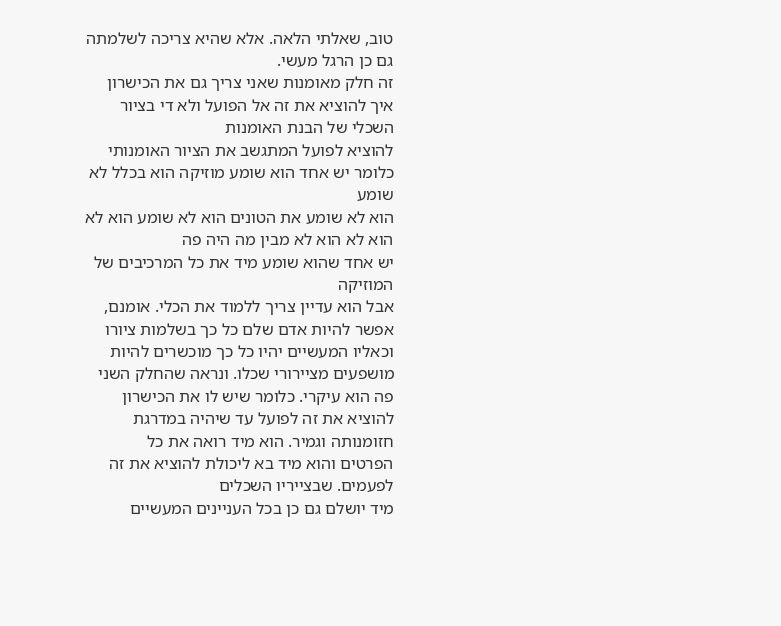טוב, שאלתי הלאה. אלא שהיא צריכה לשלמתה
גם כן הרגל מעשי.
זה חלק מאומנות שאני צריך גם את הכישרון
איך להוציא את זה אל הפועל ולא די בציור
השכלי של הבנת האומנות
להוציא לפועל המתגשב את הציור האומנותי
כלומר יש אחד הוא שומע מוזיקה הוא בכלל לא
שומע
הוא לא שומע את הטונים הוא לא שומע הוא לא
הוא לא הוא לא מבין מה היה פה
יש אחד שהוא שומע מיד את כל המרכיבים של
המוזיקה
אבל הוא עדיין צריך ללמוד את הכלי. אומנם,
אפשר להיות אדם שלם כל כך בשלמות ציורו
וכאליו המעשיים יהיו כל כך מוכשרים להיות
מושפעים מציירורי שכלו. ונראה שהחלק השני
פה הוא עיקרי. כלומר שיש לו את הכישרון
להוציא את זה לפועל עד שיהיה במדרגת
חזומנותה וגמיר. הוא מיד רואה את כל
הפרטים והוא מיד בא ליכולת להוציא את זה
לפעמים. שבצייריו השכלים
מיד יושלם גם כן בכל העניינים המעשיים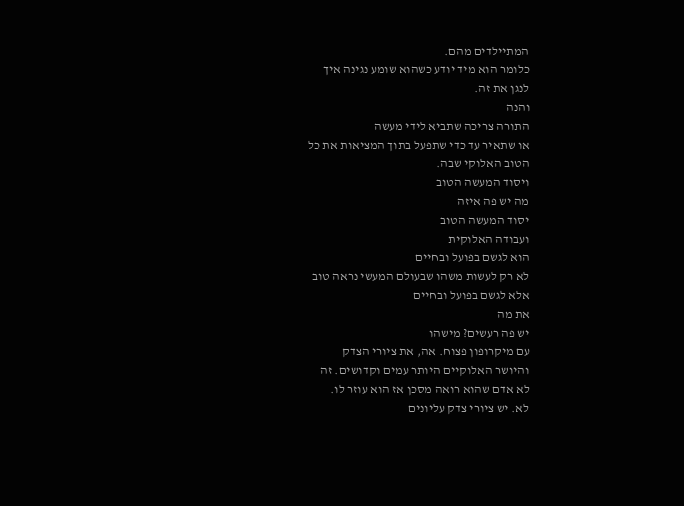המתיילדים מהם.
כלומר הוא מיד יודע כשהוא שומע נגינה איך
לנגן את זה.
והנה
התורה צריכה שתביא לידי מעשה
או שתאיר עד כדי שתפעל בתוך המציאות את כל
הטוב האלוקי שבה.
ויסוד המעשה הטוב
מה יש פה איזה
יסוד המעשה הטוב
ועבודה האלוקית
הוא לגשם בפועל ובחיים
לא רק לעשות משהו שבעולם המעשי נראה טוב
אלא לגשם בפועל ובחיים
את מה
יש פה רעשים? מישהו
עם מיקרופון פצוח. אה, את ציורי הצדק
והיושר האלוקיים היותר עמים וקדושים. זה
לא אדם שהוא רואה מסכן אז הוא עוזר לו.
לא. יש ציורי צדק עליונים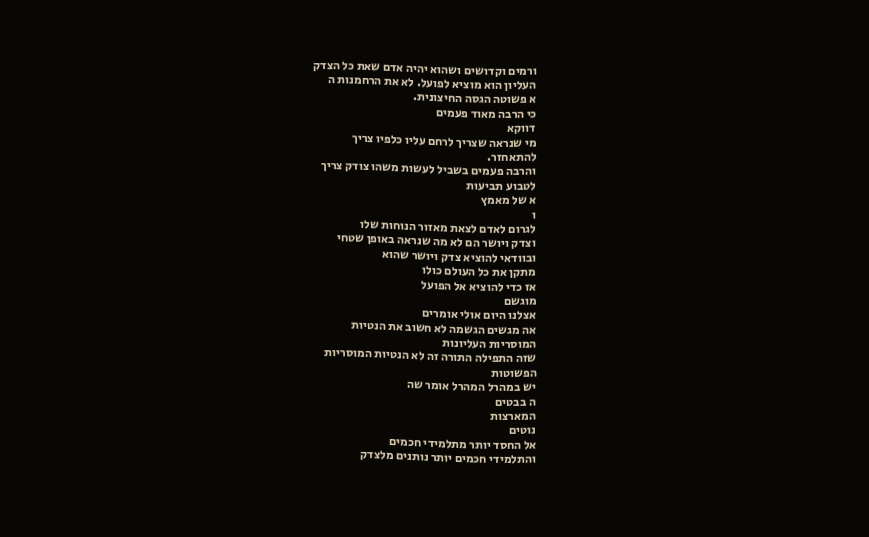ורמים וקדושים ושהוא יהיה אדם שאת כל הצדק
העליון הוא מוציא לפועל. לא את הרחמנות ה
א פשוטה הגסה החיצונית.
כי הרבה מאוד פעמים
דווקא
מי שנראה שצריך לרחם עליו כלפיו צריך
להתאחזר.
והרבה פעמים בשביל לעשות משהו צודק צריך
לטבוע תביעות
א של מאמץ
ו
לגרום לאדם לצאת מאזור הנוחות שלו
וצדק ויושר הם לא מה שנראה באופן שטחי
ובוודאי להוציא צדק ויושר שהוא
מתקן את כל העולם כולו
אז כדי להוציא אל הפועל
מוגשם
אצלנו היום אולי אומרים
אה מגשים הגשמה לא חשוב את הנטיות
המוסריות העליונות
שזה התפילה התורה זה לא הנטיות המוסריות
הפשוטות
יש במהרל המהרל אומר שה
ה בבטים
המארצות
נוטים
אל החסד יותר מתלמידי חכמים
והתלמידי חכמים יותר נותנים מלצדק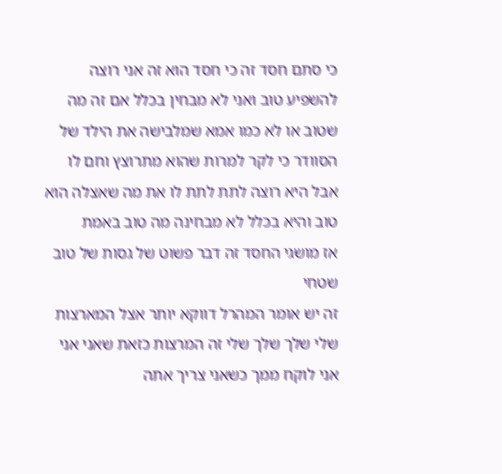כי סתם חסד זה כי חסד הוא זה אני רוצה
להשפיע טוב ואני לא מבחין בכלל אם זה מה
שטוב או לא כמו אמא שמלבישה את הילד של
הסוודר כי לקר למרות שהוא מתרוצץ וחם לו
אבל היא רוצה לתת לתת לו את מה שאצלה הוא
טוב והיא בכלל לא מבחינה מה טוב באמת
אז מושגי החסד זה דבר פשוט של גסות של טוב
שטחי
זה יש אומר המהרל דווקא יותר אצל המארצות
שלי שלך שלך שלי זה המרצות כזאת שאני אני
אני לוקח ממך כשאני צריך אתה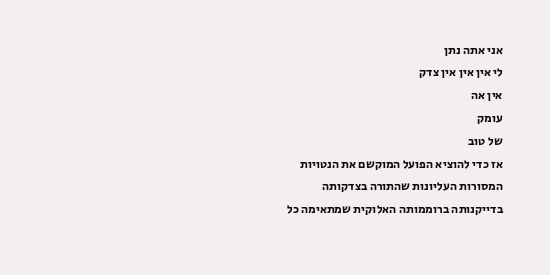אני אתה נתן
לי אין אין אין צדק
אין אה
עומק
של טוב
אז כדי להוציא הפועל המוקשם את הנטויות
המסורות העליונות שהתורה בצדקותה
בדייקנותה ברוממותה האלוקית שמתאימה כל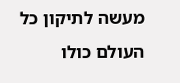מעשה לתיקון כל העולם כולו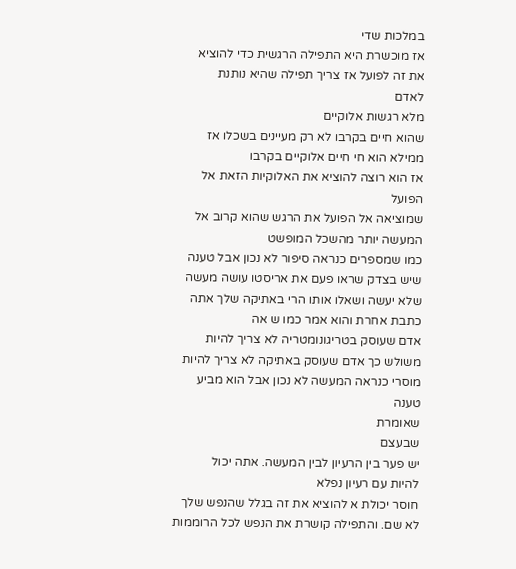במלכות שדי
אז מוכשרת היא התפילה הרגשית כדי להוציא
את זה לפועל אז צריך תפילה שהיא נותנת
לאדם
מלא רגשות אלוקיים
שהוא חיים בקרבו לא רק מעיינים בשכלו אז
ממילא הוא חי חיים אלוקיים בקרבו
אז הוא רוצה להוציא את האלוקיות הזאת אל
הפועל
שמוציאה אל הפועל את הרגש שהוא קרוב אל
המעשה יותר מהשכל המופשט
כמו שמספרים כנראה סיפור לא נכון אבל טענה
שיש בצדק שראו פעם את אריסטו עושה מעשה
שלא יעשה ושאלו אותו הרי באתיקה שלך אתה
כתבת אחרת והוא אמר כמו ש אה
אדם שעוסק בטריגונומטריה לא צריך להיות
משולש כך אדם שעוסק באתיקה לא צריך להיות
מוסרי כנראה המעשה לא נכון אבל הוא מביע
טענה
שאומרת
שבעצם
יש פער בין הרעיון לבין המעשה. אתה יכול
להיות עם רעיון נפלא
חוסר יכולת א להוציא את זה בגלל שהנפש שלך
לא שם. והתפילה קושרת את הנפש לכל הרוממות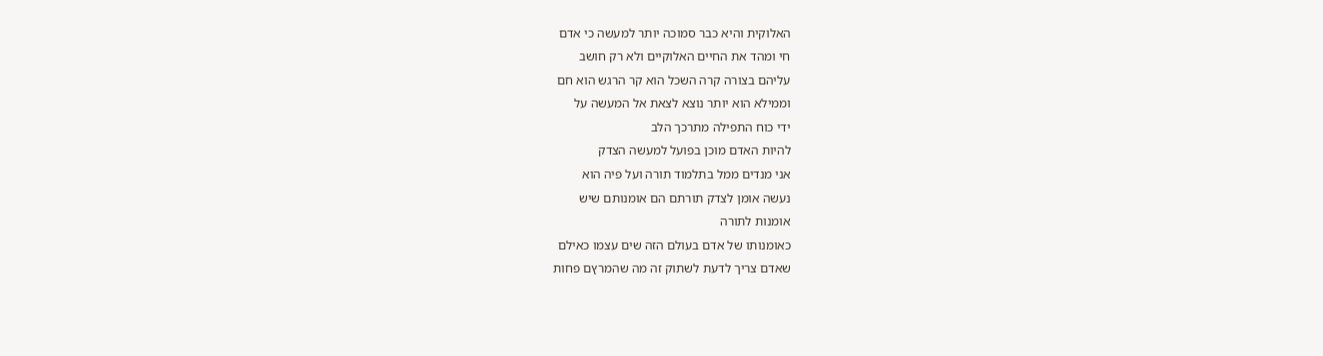האלוקית והיא כבר סמוכה יותר למעשה כי אדם
חי ומהד את החיים האלוקיים ולא רק חושב
עליהם בצורה קרה השכל הוא קר הרגש הוא חם
וממילא הוא יותר נוצא לצאת אל המעשה על
ידי כוח התפילה מתרכך הלב
להיות האדם מוכן בפועל למעשה הצדק
אני מנדים ממל בתלמוד תורה ועל פיה הוא
נעשה אומן לצדק תורתם הם אומנותם שיש
אומנות לתורה
כאומנותו של אדם בעולם הזה שים עצמו כאילם
שאדם צריך לדעת לשתוק זה מה שהמרץם פחות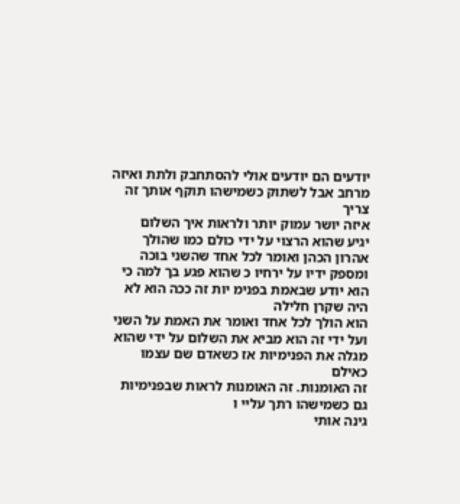יודעים הם יודעים אולי להסתחבק ולתת ואיזה
מרחב אבל לשתוק כשמישהו תוקף אותך זה צריך
איזה יושר עמוק יותר ולראות איך השלום
יגיע שהוא הרצוי על ידי כולם כמו שהולך
אהרון הכהן ואומר לכל אחד שהשני בוכה
ומספק ידיו על ירחיו כ שהוא פגע בך למה כי
הוא יודע שבאמת בפנימ יות זה ככה הוא לא
היה שקרן חלילה
הוא הולך לכל אחד ואומר את האמת על השני
ועל ידי זה הוא מביא את השלום על ידי שהוא
מגלה את הפנימיות אז כשאדם שם עצמו כאילם
זה האומנות. זה האומנות לראות שבפנימיות
גם כשמישהו רתך עליי ו
גינה אותי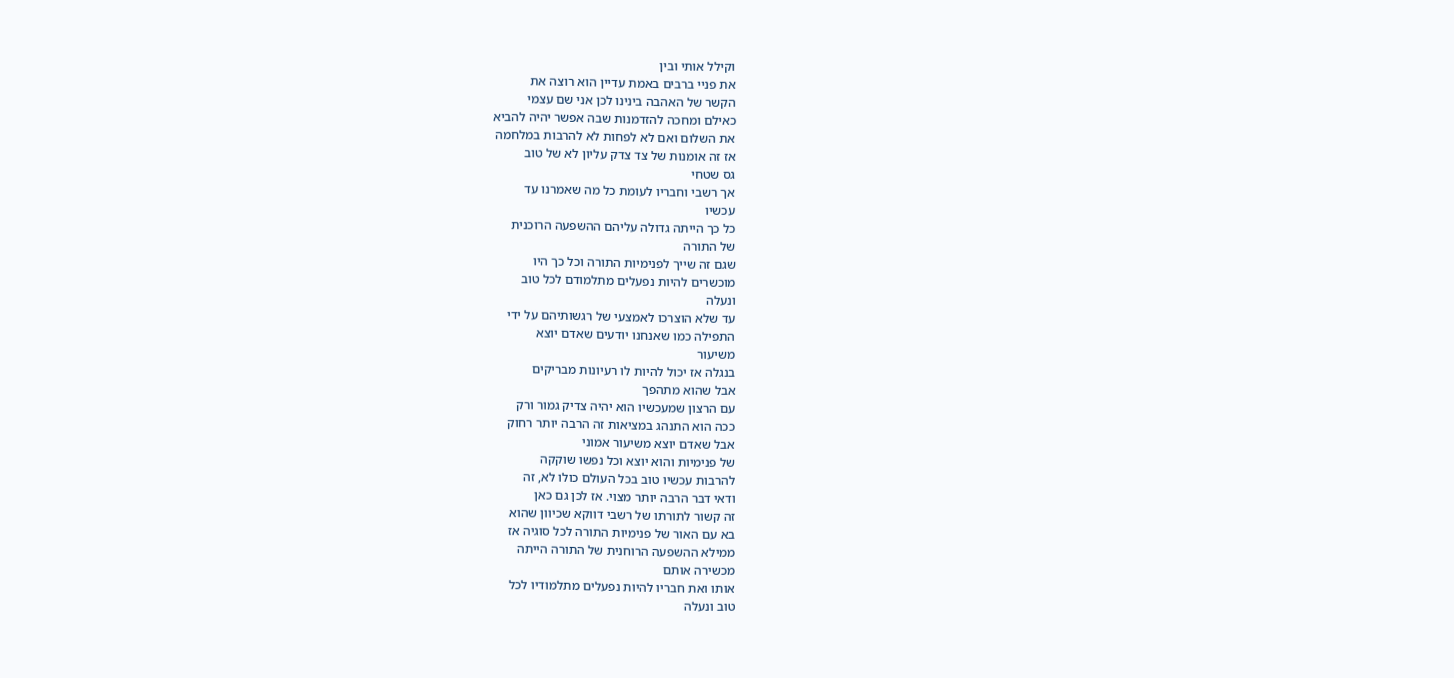וקילל אותי ובין
את פניי ברבים באמת עדיין הוא רוצה את
הקשר של האהבה בינינו לכן אני שם עצמי
כאילם ומחכה להזדמנות שבה אפשר יהיה להביא
את השלום ואם לא לפחות לא להרבות במלחמה
אז זה אומנות של צד צדק עליון לא של טוב
גס שטחי
אך רשבי וחבריו לעומת כל מה שאמרנו עד
עכשיו
כל כך הייתה גדולה עליהם ההשפעה הרוכנית
של התורה
שגם זה שייך לפנימיות התורה וכל כך היו
מוכשרים להיות נפעלים מתלמודם לכל טוב
ונעלה
עד שלא הוצרכו לאמצעי של רגשותיהם על ידי
התפילה כמו שאנחנו יודעים שאדם יוצא
משיעור
בנגלה אז יכול להיות לו רעיונות מבריקים
אבל שהוא מתהפך
עם הרצון שמעכשיו הוא יהיה צדיק גמור ורק
ככה הוא התנהג במציאות זה הרבה יותר רחוק
אבל שאדם יוצא משיעור אמוני
של פנימיות והוא יוצא וכל נפשו שוקקה
להרבות עכשיו טוב בכל העולם כולו לא, זה
ודאי דבר הרבה יותר מצוי. אז לכן גם כאן
זה קשור לתורתו של רשבי דווקא שכיוון שהוא
בא עם האור של פנימיות התורה לכל סוגיה אז
ממילא ההשפעה הרוחנית של התורה הייתה
מכשירה אותם
אותו ואת חבריו להיות נפעלים מתלמודיו לכל
טוב ונעלה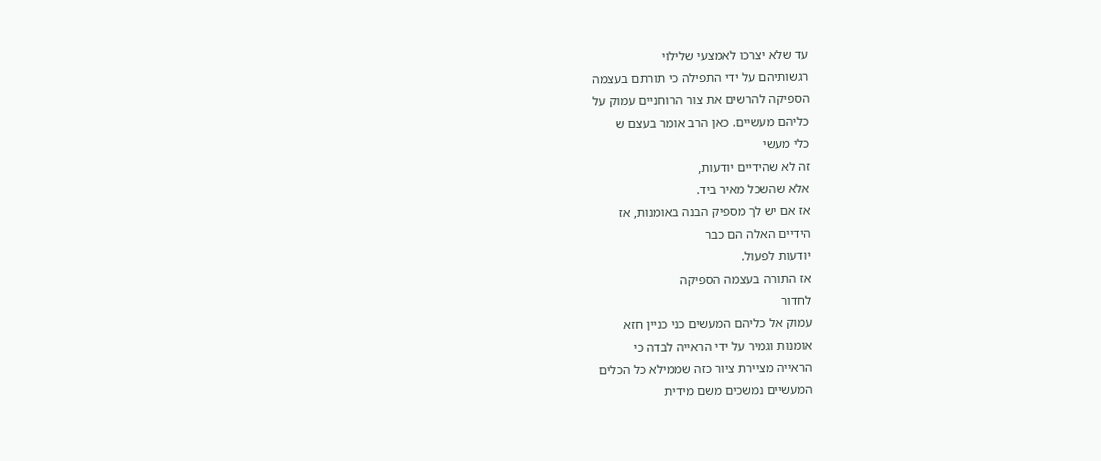עד שלא יצרכו לאמצעי שלילוי
רגשותיהם על ידי התפילה כי תורתם בעצמה
הספיקה להרשים את צור הרוחניים עמוק על
כליהם מעשיים. כאן הרב אומר בעצם ש
כלי מעשי
זה לא שהידיים יודעות,
אלא שהשכל מאיר ביד.
אז אם יש לך מספיק הבנה באומנות, אז
הידיים האלה הם כבר
יודעות לפעול.
אז התורה בעצמה הספיקה
לחדור
עמוק אל כליהם המעשים כני כניין חזא
אומנות וגמיר על ידי הראייה לבדה כי
הראייה מציירת ציור כזה שממילא כל הכלים
המעשיים נמשכים משם מידית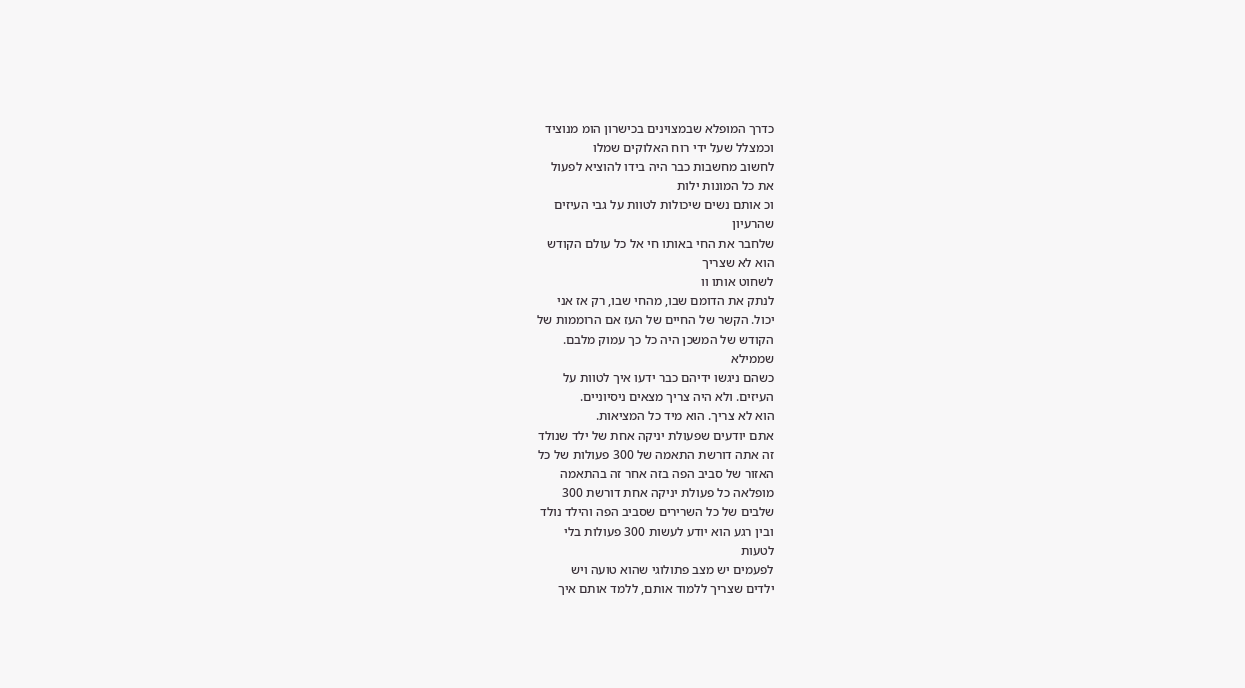כדרך המופלא שבמצוינים בכישרון הומ מנוציד
וכמצלל שעל ידי רוח האלוקים שמלו
לחשוב מחשבות כבר היה בידו להוציא לפעול
את כל המונות ילות
וכ אותם נשים שיכולות לטוות על גבי העיזים
שהרעיון
שלחבר את החי באותו חי אל כל עולם הקודש
הוא לא שצריך
לשחוט אותו וו
לנתק את הדומם שבו, מהחי שבו, רק אז אני
יכול. הקשר של החיים של העז אם הרוממות של
הקודש של המשכן היה כל כך עמוק מלבם.
שממילא
כשהם ניגשו ידיהם כבר ידעו איך לטוות על
העיזים. ולא היה צריך מצאים ניסיוניים.
הוא לא צריך. הוא מיד כל המציאות.
אתם יודעים שפעולת יניקה אחת של ילד שנולד
זה אתה דורשת התאמה של 300 פעולות של כל
האזור של סביב הפה בזה אחר זה בהתאמה
מופלאה כל פעולת יניקה אחת דורשת 300
שלבים של כל השרירים שסביב הפה והילד נולד
ובין רגע הוא יודע לעשות 300 פעולות בלי
לטעות
לפעמים יש מצב פתולוגי שהוא טועה ויש
ילדים שצריך ללמוד אותם, ללמד אותם איך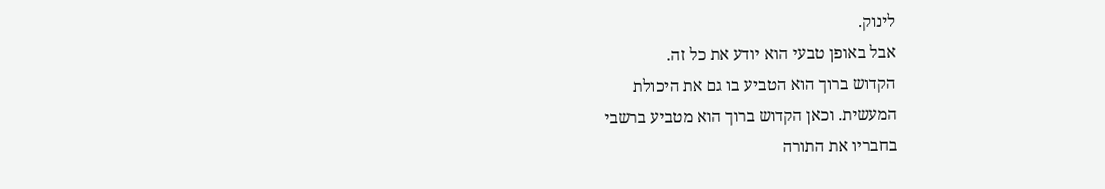לינוק.
אבל באופן טבעי הוא יודע את כל זה.
הקדוש ברוך הוא הטביע בו גם את היכולת
המעשית. וכאן הקדוש ברוך הוא מטביע ברשבי
בחבריו את התורה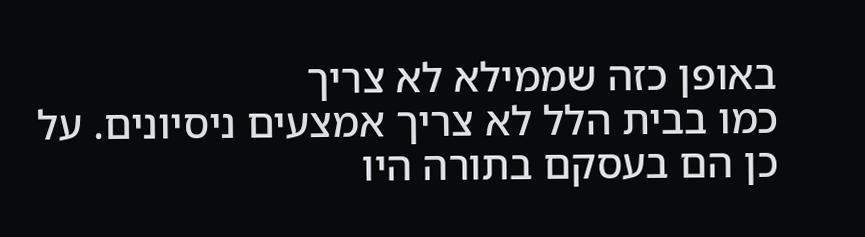באופן כזה שממילא לא צריך
כמו בבית הלל לא צריך אמצעים ניסיונים. על
כן הם בעסקם בתורה היו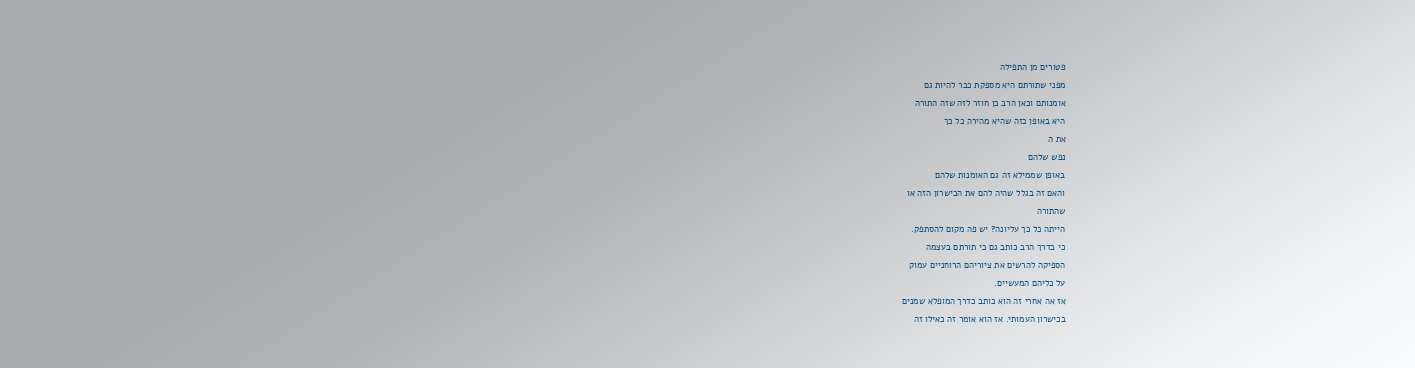פטורים מן התפילה
מפני שתורתם היא מספקת כבר להיות גם
אומנותם וכאן הרב כן חוזר לזה שזה התורה
היא באופן כזה שהיא מהירה כל כך
את ה
נפש שלהם
באופן שממילא זה גם האומנות שלהם
והאם זה בגלל שהיה להם את הכישרון הזה או
שהתורה
הייתה כל כך עליונה? יש פה מקום להסתפק.
כי בדרך הרב כותב גם כי תורתם בעצמה
הספיקה להרשים את ציוריהם הרוחניים עמוק
על כליהם המעשיים.
אז אה אחרי זה הוא כותב כדרך המופלא שמנים
בכישרון העמותי. אז הוא אומר זה כאילו זה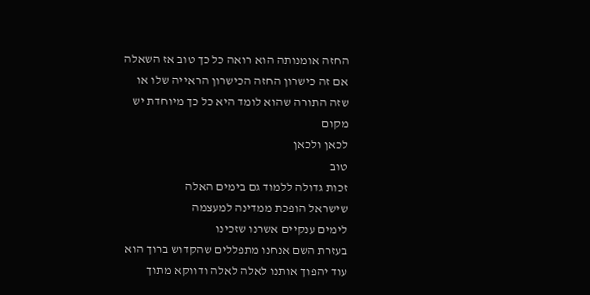החזה אומנותה הוא רואה כל כך טוב אז השאלה
אם זה כישרון החזה הכישרון הראייה שלו או
שזה התורה שהוא לומד היא כל כך מיוחדת יש
מקום
לכאן ולכאן
טוב
זכות גדולה ללמוד גם בימים האלה
שישראל הופכת ממדינה למעצמה
לימים ענקיים אשרנו שזכינו
בעזרת השם אנחנו מתפללים שהקדוש ברוך הוא
עוד יהפוך אותנו לאלה לאלה ודווקא מתוך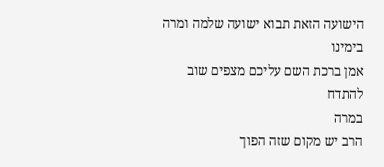הישועה הזאת תבוא ישועה שלמה ומרה בימינו
אמן ברכת השם עליכם מצפים שוב להתדח
במרה
הרב יש מקום שזה הפוך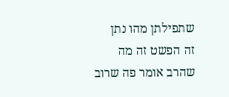שתפילתן מהו נתן
זה הפשט זה מה שהרב אומר פה שרוב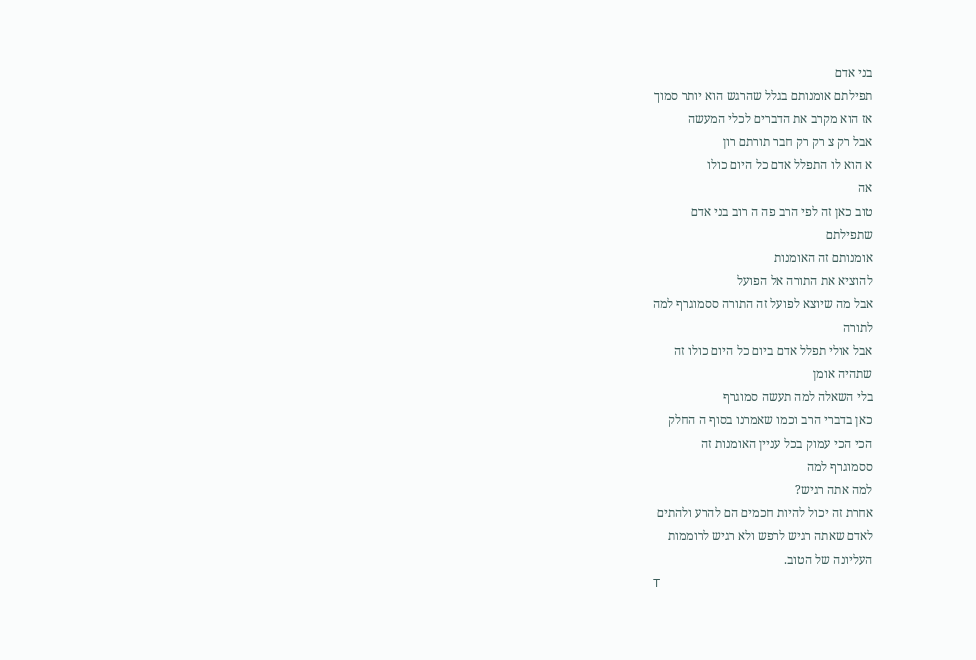בני אדם
תפילתם אומנותם בגלל שהרגש הוא יותר סמוך
אז הוא מקרב את הדברים לכלי המעשה
אבל רק צ רק רק חבר תורתם רון
א הוא לו התפלל אדם כל היום כולו
אה
טוב כאן זה לפי הרב פה ה רוב בני אדם
שתפילתם
אומנותם זה האומנות
להוציא את התורה אל הפועל
אבל מה שיוצא לפועל זה התורה ססמוגרף למה
לתורה
אבל אולי תפלל אדם ביום כל היום כולו זה
שתהיה אומן
בלי השאלה למה תעשה סמוגרף
כאן בדברי הרב וכמו שאמרנו בסוף ה החלק
הכי הכי עמוק בכל עניין האומנות זה
ססמוגרף למה
למה אתה רגיש?
אחרת זה יכול להיות חכמים הם להרע ולהתים
לאדם שאתה רגיש לרפש ולא רגיש לרוממות
העליונה של הטוב.
T